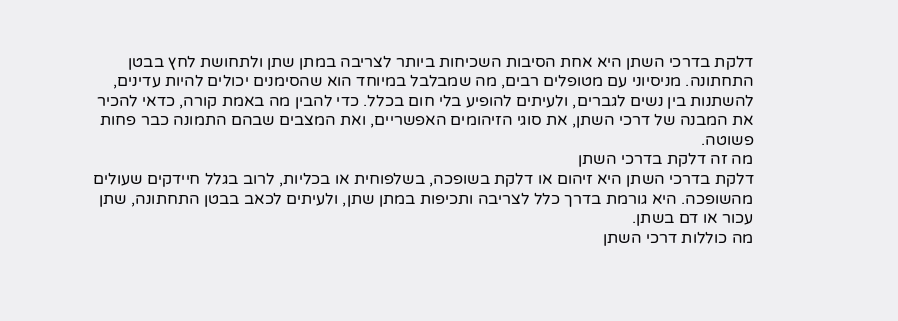דלקת בדרכי השתן היא אחת הסיבות השכיחות ביותר לצריבה במתן שתן ולתחושת לחץ בבטן התחתונה. מניסיוני עם מטופלים רבים, מה שמבלבל במיוחד הוא שהסימנים יכולים להיות עדינים, להשתנות בין נשים לגברים, ולעיתים להופיע בלי חום בכלל. כדי להבין מה באמת קורה, כדאי להכיר את המבנה של דרכי השתן, את סוגי הזיהומים האפשריים, ואת המצבים שבהם התמונה כבר פחות פשוטה.
מה זה דלקת בדרכי השתן
דלקת בדרכי השתן היא זיהום או דלקת בשופכה, בשלפוחית או בכליות, לרוב בגלל חיידקים שעולים מהשופכה. היא גורמת בדרך כלל לצריבה ותכיפות במתן שתן, ולעיתים לכאב בבטן התחתונה, שתן עכור או דם בשתן.
מה כוללות דרכי השתן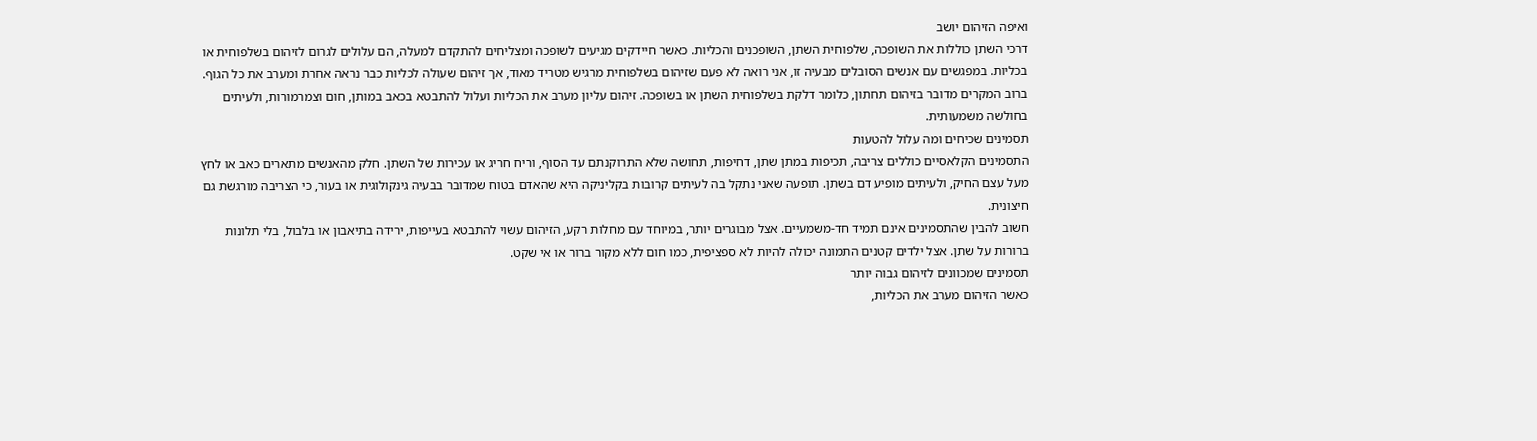ואיפה הזיהום יושב
דרכי השתן כוללות את השופכה, שלפוחית השתן, השופכנים והכליות. כאשר חיידקים מגיעים לשופכה ומצליחים להתקדם למעלה, הם עלולים לגרום לזיהום בשלפוחית או בכליות. במפגשים עם אנשים הסובלים מבעיה זו, אני רואה לא פעם שזיהום בשלפוחית מרגיש מטריד מאוד, אך זיהום שעולה לכליות כבר נראה אחרת ומערב את כל הגוף.
ברוב המקרים מדובר בזיהום תחתון, כלומר דלקת בשלפוחית השתן או בשופכה. זיהום עליון מערב את הכליות ועלול להתבטא בכאב במותן, חום וצמרמורות, ולעיתים בחולשה משמעותית.
תסמינים שכיחים ומה עלול להטעות
התסמינים הקלאסיים כוללים צריבה, תכיפות במתן שתן, דחיפות, תחושה שלא התרוקנתם עד הסוף, וריח חריג או עכירות של השתן. חלק מהאנשים מתארים כאב או לחץ מעל עצם החיק, ולעיתים מופיע דם בשתן. תופעה שאני נתקל בה לעיתים קרובות בקליניקה היא שהאדם בטוח שמדובר בבעיה גינקולוגית או בעור, כי הצריבה מורגשת גם חיצונית.
חשוב להבין שהתסמינים אינם תמיד חד-משמעיים. אצל מבוגרים יותר, במיוחד עם מחלות רקע, הזיהום עשוי להתבטא בעייפות, ירידה בתיאבון או בלבול, בלי תלונות ברורות על שתן. אצל ילדים קטנים התמונה יכולה להיות לא ספציפית, כמו חום ללא מקור ברור או אי שקט.
תסמינים שמכוונים לזיהום גבוה יותר
כאשר הזיהום מערב את הכליות,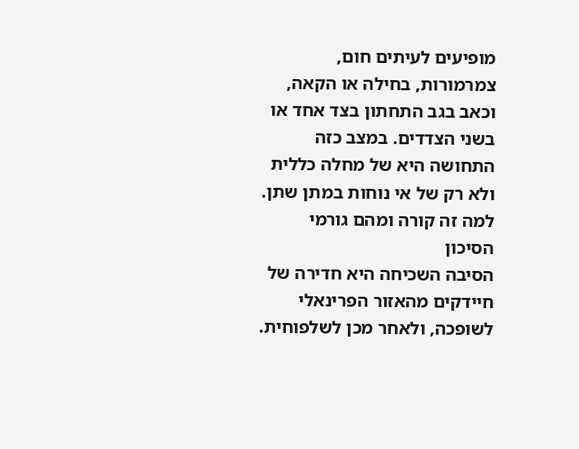מופיעים לעיתים חום, צמרמורות, בחילה או הקאה, וכאב בגב התחתון בצד אחד או בשני הצדדים. במצב כזה התחושה היא של מחלה כללית ולא רק של אי נוחות במתן שתן.
למה זה קורה ומהם גורמי הסיכון
הסיבה השכיחה היא חדירה של חיידקים מהאזור הפרינאלי לשופכה, ולאחר מכן לשלפוחית.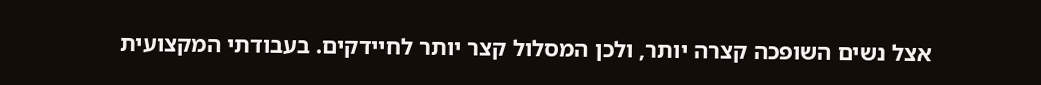אצל נשים השופכה קצרה יותר, ולכן המסלול קצר יותר לחיידקים. בעבודתי המקצועית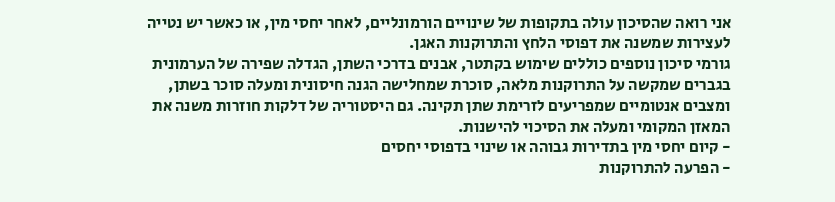אני רואה שהסיכון עולה בתקופות של שינויים הורמונליים, לאחר יחסי מין, או כאשר יש נטייה לעצירות שמשנה את דפוסי הלחץ והתרוקנות האגן.
גורמי סיכון נוספים כוללים שימוש בקתטר, אבנים בדרכי השתן, הגדלה שפירה של הערמונית בגברים שמקשה על התרוקנות מלאה, סוכרת שמחלישה הגנה חיסונית ומעלה סוכר בשתן, ומצבים אנטומיים שמפריעים לזרימת שתן תקינה. גם היסטוריה של דלקות חוזרות משנה את המאזן המקומי ומעלה את הסיכוי להישנות.
- קיום יחסי מין בתדירות גבוהה או שינוי בדפוסי יחסים
- הפרעה להתרוקנות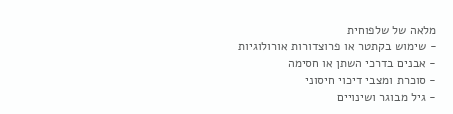מלאה של שלפוחית
- שימוש בקתטר או פרוצדורות אורולוגיות
- אבנים בדרכי השתן או חסימה
- סוכרת ומצבי דיכוי חיסוני
- גיל מבוגר ושינויים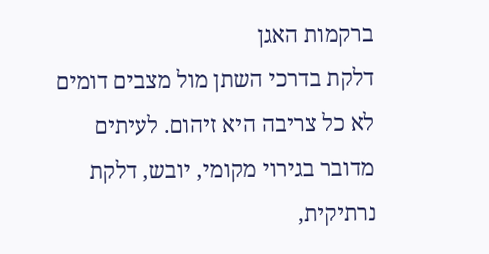ברקמות האגן
דלקת בדרכי השתן מול מצבים דומים
לא כל צריבה היא זיהום. לעיתים מדובר בגירוי מקומי, יובש, דלקת נרתיקית,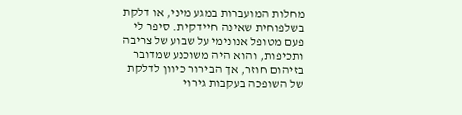מחלות המועברות במגע מיני, או דלקת בשלפוחית שאינה חיידקית. סיפר לי פעם מטופל אנונימי על שבוע של צריבה ותכיפות, והוא היה משוכנע שמדובר בזיהום חוזר, אך הבירור כיוון לדלקת של השופכה בעקבות גירוי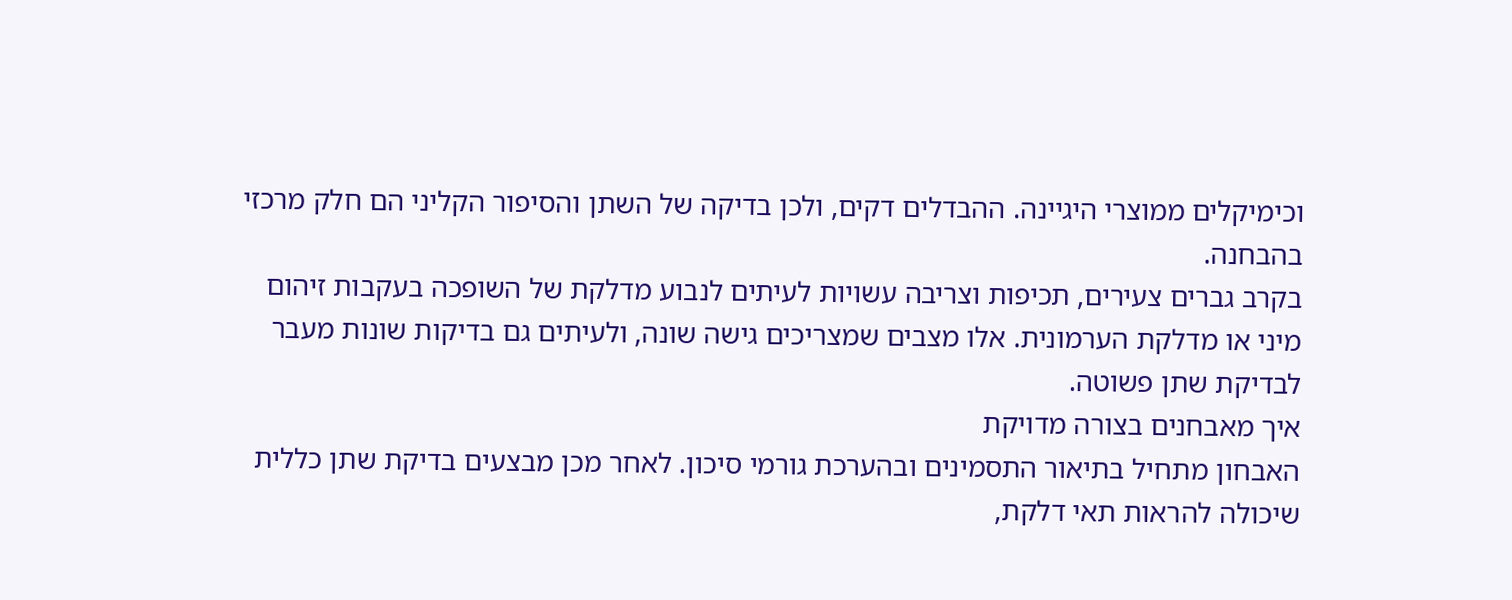וכימיקלים ממוצרי היגיינה. ההבדלים דקים, ולכן בדיקה של השתן והסיפור הקליני הם חלק מרכזי בהבחנה.
בקרב גברים צעירים, תכיפות וצריבה עשויות לעיתים לנבוע מדלקת של השופכה בעקבות זיהום מיני או מדלקת הערמונית. אלו מצבים שמצריכים גישה שונה, ולעיתים גם בדיקות שונות מעבר לבדיקת שתן פשוטה.
איך מאבחנים בצורה מדויקת
האבחון מתחיל בתיאור התסמינים ובהערכת גורמי סיכון. לאחר מכן מבצעים בדיקת שתן כללית שיכולה להראות תאי דלקת,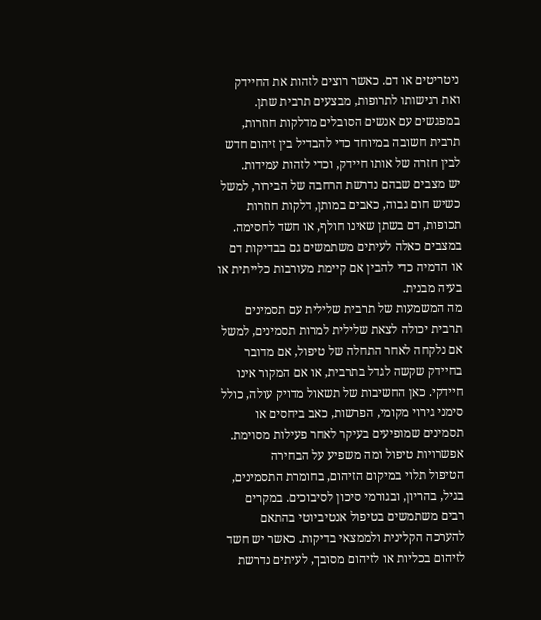ניטריטים או דם. כאשר רוצים לזהות את החיידק ואת רגישותו לתרופות, מבצעים תרבית שתן. במפגשים עם אנשים הסובלים מדלקות חוזרות, תרבית חשובה במיוחד כדי להבדיל בין זיהום חדש לבין חזרה של אותו חיידק, וכדי לזהות עמידות.
יש מצבים שבהם נדרשת הרחבה של הבירור, למשל כשיש חום גבוה, כאבים במותן, דלקות חוזרות תכופות, דם בשתן שאינו חולף, או חשד לחסימה. במצבים כאלה לעיתים משתמשים גם בבדיקות דם או הדמיה כדי להבין אם קיימת מעורבות כלייתית או בעיה מבנית.
מה המשמעות של תרבית שלילית עם תסמינים
תרבית יכולה לצאת שלילית למרות תסמינים, למשל אם נלקחה לאחר התחלה של טיפול, אם מדובר בחיידק שקשה לגדל בתרבית, או אם המקור אינו חיידקי. כאן החשיבות של תשאול מדויק עולה, כולל סימני גירוי מקומי, הפרשות, כאב ביחסים או תסמינים שמופיעים בעיקר לאחר פעילות מסוימת.
אפשרויות טיפול ומה משפיע על הבחירה
הטיפול תלוי במיקום הזיהום, בחומרת התסמינים, בגיל, בהריון, ובגורמי סיכון לסיבוכים. במקרים רבים משתמשים בטיפול אנטיביוטי בהתאם להערכה הקלינית ולממצאי בדיקות. כאשר יש חשד לזיהום בכליות או לזיהום מסובך, לעיתים נדרשת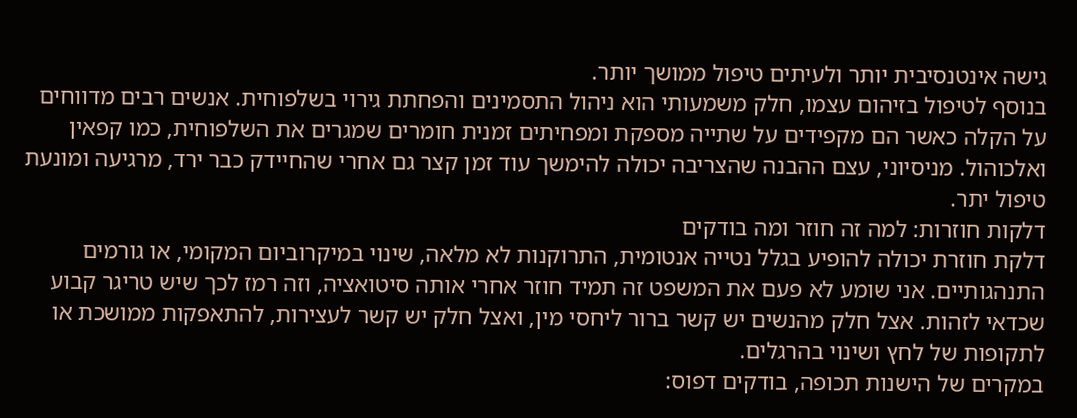גישה אינטנסיבית יותר ולעיתים טיפול ממושך יותר.
בנוסף לטיפול בזיהום עצמו, חלק משמעותי הוא ניהול התסמינים והפחתת גירוי בשלפוחית. אנשים רבים מדווחים על הקלה כאשר הם מקפידים על שתייה מספקת ומפחיתים זמנית חומרים שמגרים את השלפוחית, כמו קפאין ואלכוהול. מניסיוני, עצם ההבנה שהצריבה יכולה להימשך עוד זמן קצר גם אחרי שהחיידק כבר ירד, מרגיעה ומונעת טיפול יתר.
דלקות חוזרות: למה זה חוזר ומה בודקים
דלקת חוזרת יכולה להופיע בגלל נטייה אנטומית, התרוקנות לא מלאה, שינוי במיקרוביום המקומי, או גורמים התנהגותיים. אני שומע לא פעם את המשפט זה תמיד חוזר אחרי אותה סיטואציה, וזה רמז לכך שיש טריגר קבוע שכדאי לזהות. אצל חלק מהנשים יש קשר ברור ליחסי מין, ואצל חלק יש קשר לעצירות, להתאפקות ממושכת או לתקופות של לחץ ושינוי בהרגלים.
במקרים של הישנות תכופה, בודקים דפוס: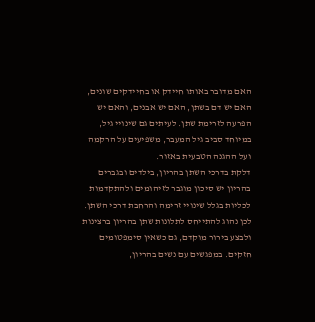האם מדובר באותו חיידק או בחיידקים שונים, האם יש דם בשתן, האם יש אבנים, והאם יש הפרעה לזרימת שתן. לעיתים גם שינויי גיל, במיוחד סביב גיל המעבר, משפיעים על הרקמה ועל ההגנה הטבעית באזור.
דלקת בדרכי השתן בהריון, בילדים ובגברים
בהריון יש סיכון מוגבר לזיהומים ולהתקדמות לכליות בגלל שינויי זרימה והרחבת דרכי השתן. לכן נהוג להתייחס לתלונות שתן בהריון ברצינות ולבצע בירור מוקדם, גם כשאין סימפטומים חזקים. במפגשים עם נשים בהריון,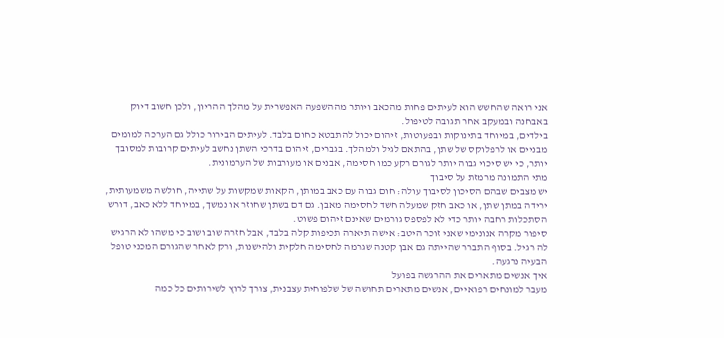אני רואה שהחשש הוא לעיתים פחות מהכאב ויותר מההשפעה האפשרית על מהלך ההריון, ולכן חשוב דיוק באבחנה ובמעקב אחר תגובה לטיפול.
בילדים, במיוחד בתינוקות ובפעוטות, זיהום יכול להתבטא כחום בלבד. לעיתים הבירור כולל גם הערכה למומים מבניים או לרפלוקס של שתן, בהתאם לגיל ולמהלך. בגברים, זיהום בדרכי השתן נחשב לעיתים קרובות למסובך יותר, כי יש סיכוי גבוה יותר לגורם רקע כמו חסימה, אבנים או מעורבות של הערמונית.
מתי התמונה מרמזת על סיבוך
יש מצבים שבהם הסיכון לסיבוך עולה: חום גבוה עם כאב במותן, הקאות שמקשות על שתייה, חולשה משמעותית, ירידה במתן שתן, או כאב חזק שמעלה חשד לחסימה מאבן. גם דם בשתן שחוזר או נמשך, במיוחד ללא כאב, דורש הסתכלות רחבה יותר כדי לא לפספס גורמים שאינם זיהום פשוט.
סיפור מקרה אנונימי שאני זוכר היטב: אישה תיארה תכיפות קלה בלבד, אבל חזרה שוב ושוב כי משהו לא הרגיש לה רגיל. בסוף התברר שהייתה גם אבן קטנה שגרמה לחסימה חלקית ולהישנות, ורק לאחר שהגורם המכני טופל הבעיה נרגעה.
איך אנשים מתארים את ההרגשה בפועל
מעבר למונחים רפואיים, אנשים מתארים תחושה של שלפוחית עצבנית, צורך לרוץ לשירותים כל כמה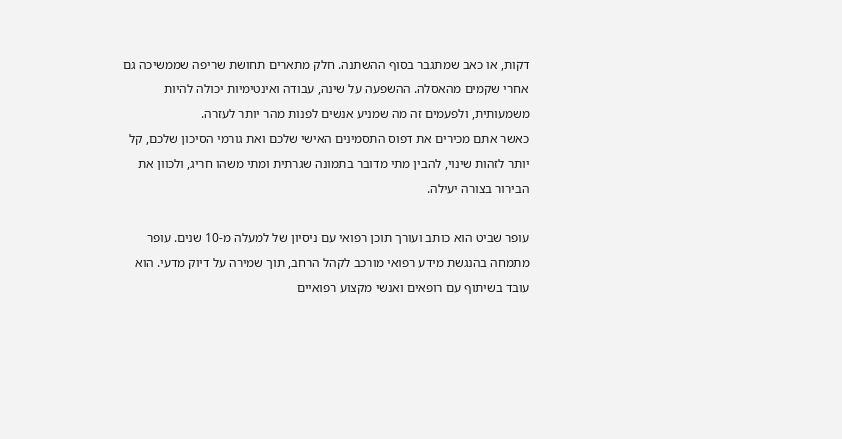דקות, או כאב שמתגבר בסוף ההשתנה. חלק מתארים תחושת שריפה שממשיכה גם אחרי שקמים מהאסלה. ההשפעה על שינה, עבודה ואינטימיות יכולה להיות משמעותית, ולפעמים זה מה שמניע אנשים לפנות מהר יותר לעזרה.
כאשר אתם מכירים את דפוס התסמינים האישי שלכם ואת גורמי הסיכון שלכם, קל יותר לזהות שינוי, להבין מתי מדובר בתמונה שגרתית ומתי משהו חריג, ולכוון את הבירור בצורה יעילה.

עופר שביט הוא כותב ועורך תוכן רפואי עם ניסיון של למעלה מ-10 שנים. עופר מתמחה בהנגשת מידע רפואי מורכב לקהל הרחב, תוך שמירה על דיוק מדעי. הוא עובד בשיתוף עם רופאים ואנשי מקצוע רפואיים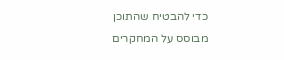כדי להבטיח שהתוכן מבוסס על המחקרים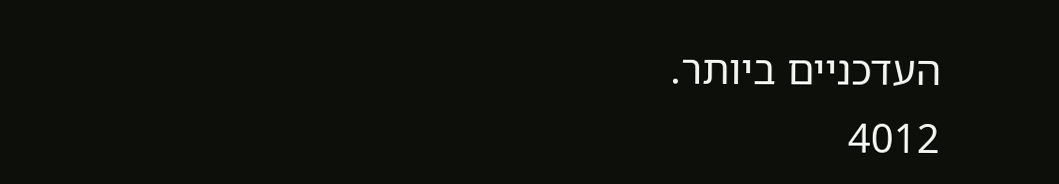העדכניים ביותר.
4012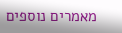מאמרים נוספים